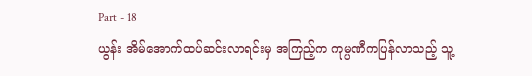Part - 18
ယွန်း အိမ်အောက်ထပ်ဆင်းလာရင်းမှ အကြည့်က ကုမ္ပဏီကပြန်လာသည့် သူ့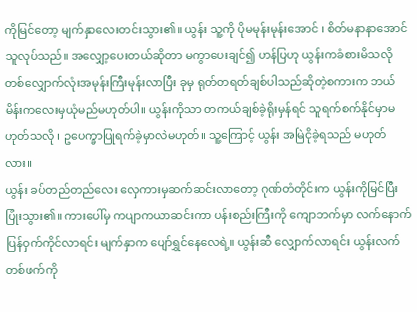ကိုမြင်တော့ မျက်နှာလေးတင်းသွား၏။ ယွန်း သူ့ကို ပိုမမုန်းမုန်းအောင် ၊ စိတ်မနာနာအောင် သူလုပ်သည်။ အလျှော့ပေးတယ်ဆိုတာ မကွာပေးချင်၍ ဟန်ပြဟု ယွန်းကခံစားမိသလို တစ်လျှောက်လုံးအမုန်းကြီးမုန်းလာပြီး ခုမှ ရုတ်တရတ်ချစ်ပါသည်ဆိုတဲ့စကားက ဘယ်မိန်းကလေးမှယုံမည်မဟုတ်ပါ။ ယွန်းကိုသာ တကယ်ချစ်ခဲ့ရိုးမှန်ရင် သူရက်စက်နိုင်မှာမဟုတ်သလို ၊ ဥပေက္ခာပြုရက်ခဲ့မှာလဲမဟုတ်။ သူ့ကြောင့် ယွန်း အမြဲငိုခဲ့ရသည် မဟုတ်လား။
ယွန်း ခပ်တည်တည်လေး လှေကားမှဆက်ဆင်းလာတော့ ဂုဏ်တံတိုင်းက ယွန်းကိုမြင်ပြီးပြုံးသွား၏။ ကားပေါ်မှ ကပျာကယာဆင်းကာ ပန်းစည်းကြီးကို ကျောဘက်မှာ လက်နောက်ပြန်ဝှက်ကိုင်လာရင်း မျက်နှာက ပျော်ရွှင်နေလေရဲ့။ ယွန်းဆီ လျှောက်လာရင်း ယွန်းလက်တစ်ဖက်ကို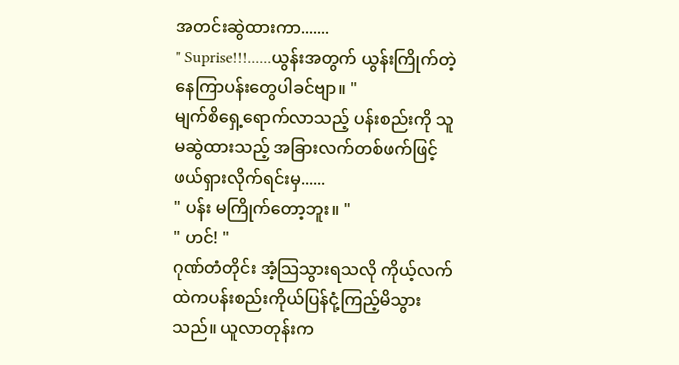အတင်းဆွဲထားကာ.......
" Suprise!!!......ယွန်းအတွက် ယွန်းကြိုက်တဲ့နေကြာပန်းတွေပါခင်ဗျာ။ "
မျက်စိရှေ့ရောက်လာသည့် ပန်းစည်းကို သူ မဆွဲထားသည့် အခြားလက်တစ်ဖက်ဖြင့် ဖယ်ရှားလိုက်ရင်းမှ......
" ပန်း မကြိုက်တော့ဘူး။ "
" ဟင်! "
ဂုဏ်တံတိုင်း အံ့သြသွားရသလို ကိုယ့်လက်ထဲကပန်းစည်းကိုယ်ပြန်ငုံ့ကြည့်မိသွားသည်။ ယူလာတုန်းက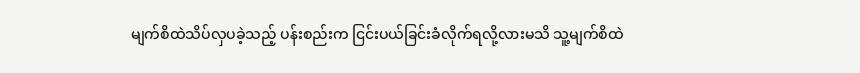မျက်စိထဲသိပ်လှပခဲ့သည့် ပန်းစည်းက ငြင်းပယ်ခြင်းခံလိုက်ရလို့လားမသိ သူ့မျက်စိထဲ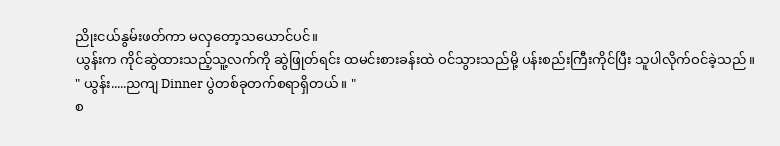ညိုးငယ်နွမ်းဖတ်ကာ မလှတော့သယောင်ပင်။
ယွန်းက ကိုင်ဆွဲထားသည့်သူ့လက်ကို ဆွဲဖြုတ်ရင်း ထမင်းစားခန်းထဲ ဝင်သွားသည်မို့ ပန်းစည်းကြီးကိုင်ပြီး သူပါလိုက်ဝင်ခဲ့သည်။
" ယွန်း.....ညကျ Dinner ပွဲတစ်ခုတက်စရာရှိတယ်။ "
စ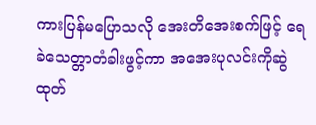ကားပြန်မပြောသလို အေးတိအေးစက်ဖြင့် ရေခဲသေတ္တာတံခါးဖွင့်ကာ အအေးပုလင်းကိုဆွဲထုတ်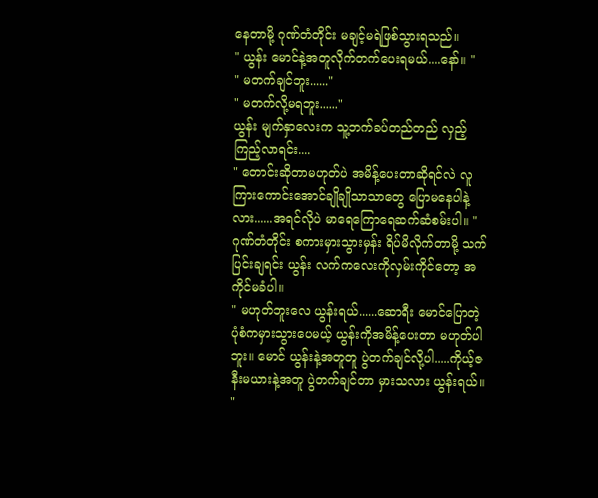နေတာမို့ ဂုဏ်တံတိုင်း မချင့်မရဲဖြစ်သွားရသည်။
" ယွန်း မောင်နဲ့အတူလိုက်တက်ပေးရမယ်....နော်။ "
" မတက်ချင်ဘူး......"
" မတက်လို့မရဘူး......"
ယွန်း မျက်နှာလေးက သူ့ဘက်ခပ်တည်တည် လှည့်ကြည့်လာရင်း....
" တောင်းဆိုတာမဟုတ်ပဲ အမိန့်ပေးတာဆိုရင်လဲ လူကြားကောင်းအောင်ချိုချိုသာသာတွေ ပြောမနေပါနဲ့လား......အရင်လိုပဲ မာရေကြောရေဆက်ဆံစမ်းပါ။ "
ဂုဏ်တံတိုင်း စကားမှားသွားမှန်း ရိပ်မိလိုက်တာမို့ သက်ပြင်းချရင်း ယွန်း လက်ကလေးကိုလှမ်းကိုင်တော့ အကိုင်မခံပါ။
" မဟုတ်ဘူးလေ ယွန်းရယ်......ဆောရီး မောင်ပြောတဲ့ပုံစံကမှားသွားပေမယ့် ယွန်းကိုအမိန့်ပေးတာ မဟုတ်ပါဘူး။ မောင် ယွန်းနဲ့အတူတူ ပွဲတက်ချင်လို့ပါ.....ကိုယ့်ဇနီးမယားနဲ့အတူ ပွဲတက်ချင်တာ မှားသလား ယွန်းရယ်။ "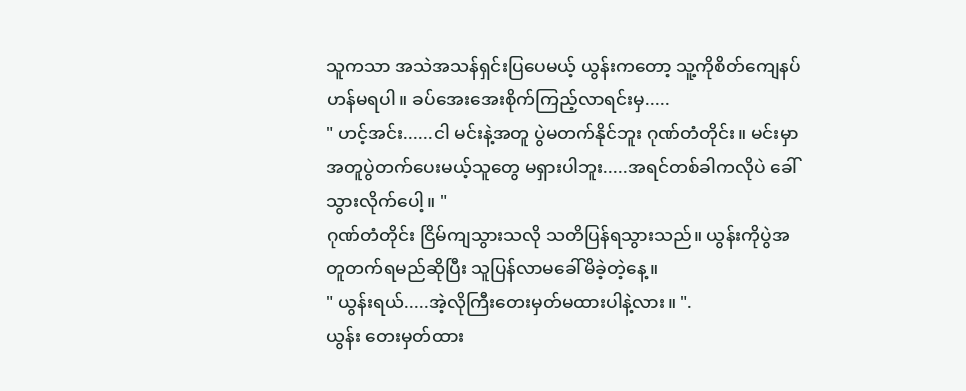သူကသာ အသဲအသန်ရှင်းပြပေမယ့် ယွန်းကတော့ သူ့ကိုစိတ်ကျေနပ်ဟန်မရပါ။ ခပ်အေးအေးစိုက်ကြည့်လာရင်းမှ.....
" ဟင့်အင်း......ငါ မင်းနဲ့အတူ ပွဲမတက်နိုင်ဘူး ဂုဏ်တံတိုင်း။ မင်းမှာ အတူပွဲတက်ပေးမယ့်သူတွေ မရှားပါဘူး.....အရင်တစ်ခါကလိုပဲ ခေါ်သွားလိုက်ပေါ့။ "
ဂုဏ်တံတိုင်း ငြိမ်ကျသွားသလို သတိပြန်ရသွားသည်။ ယွန်းကိုပွဲအတူတက်ရမည်ဆိုပြီး သူပြန်လာမခေါ်မိခဲ့တဲ့နေ့။
" ယွန်းရယ်.....အဲ့လိုကြီးတေးမှတ်မထားပါနဲ့လား။ ".
ယွန်း တေးမှတ်ထား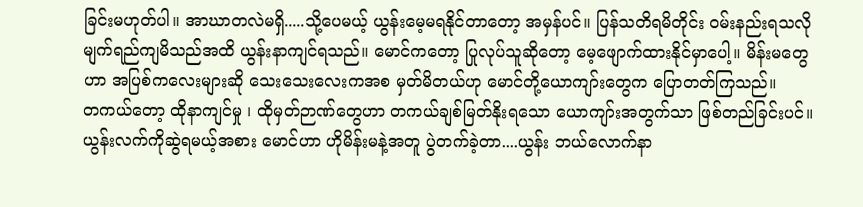ခြင်းမဟုတ်ပါ။ အာဃာတလဲမရှိ.....သို့ပေမယ့် ယွန်းမေ့မရနိုင်တာတော့ အမှန်ပင်။ ပြန်သတိရမိတိုင်း ဝမ်းနည်းရသလို မျက်ရည်ကျမိသည်အထိ ယွန်းနာကျင်ရသည်။ မောင်ကတော့ ပြုလုပ်သူဆိုတော့ မေ့ဖျောက်ထားနိုင်မှာပေါ့။ မိန်းမတွေဟာ အပြစ်ကလေးများဆို သေးသေးလေးကအစ မှတ်မိတယ်ဟု မောင်တို့ယောကျာ်းတွေက ပြောတတ်ကြသည်။
တကယ်တော့ ထိုနာကျင်မှု ၊ ထိုမှတ်ဉာဏ်တွေဟာ တကယ်ချစ်မြတ်နိုးရသော ယောကျာ်းအတွက်သာ ဖြစ်တည်ခြင်းပင်။ ယွန်းလက်ကိုဆွဲရမယ့်အစား မောင်ဟာ ဟိုမိန်းမနဲ့အတူ ပွဲတက်ခဲ့တာ....ယွန်း ဘယ်လောက်နာ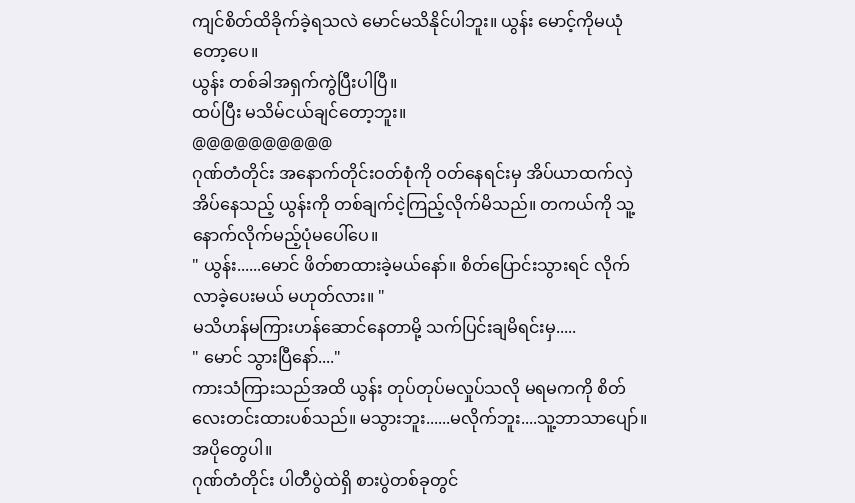ကျင်စိတ်ထိခိုက်ခဲ့ရသလဲ မောင်မသိနိုင်ပါဘူး။ ယွန်း မောင့်ကိုမယုံတော့ပေ။
ယွန်း တစ်ခါအရှက်ကွဲပြီးပါပြီ။
ထပ်ပြီး မသိမ်ငယ်ချင်တော့ဘူး။
@@@@@@@@@@
ဂုဏ်တံတိုင်း အနောက်တိုင်းဝတ်စုံကို ဝတ်နေရင်းမှ အိပ်ယာထက်လှဲအိပ်နေသည့် ယွန်းကို တစ်ချက်ငဲ့ကြည့်လိုက်မိသည်။ တကယ်ကို သူ့နောက်လိုက်မည့်ပုံမပေါ်ပေ။
" ယွန်း......မောင် ဖိတ်စာထားခဲ့မယ်နော်။ စိတ်ပြောင်းသွားရင် လိုက်လာခဲ့ပေးမယ် မဟုတ်လား။ "
မသိဟန်မကြားဟန်ဆောင်နေတာမို့ သက်ပြင်းချမိရင်းမှ.....
" မောင် သွားပြီနော်...."
ကားသံကြားသည်အထိ ယွန်း တုပ်တုပ်မလှုပ်သလို မရမကကို စိတ်လေးတင်းထားပစ်သည်။ မသွားဘူး......မလိုက်ဘူး....သူ့ဘာသာပျော်။ အပိုတွေပါ။
ဂုဏ်တံတိုင်း ပါတီပွဲထဲရှိ စားပွဲတစ်ခုတွင်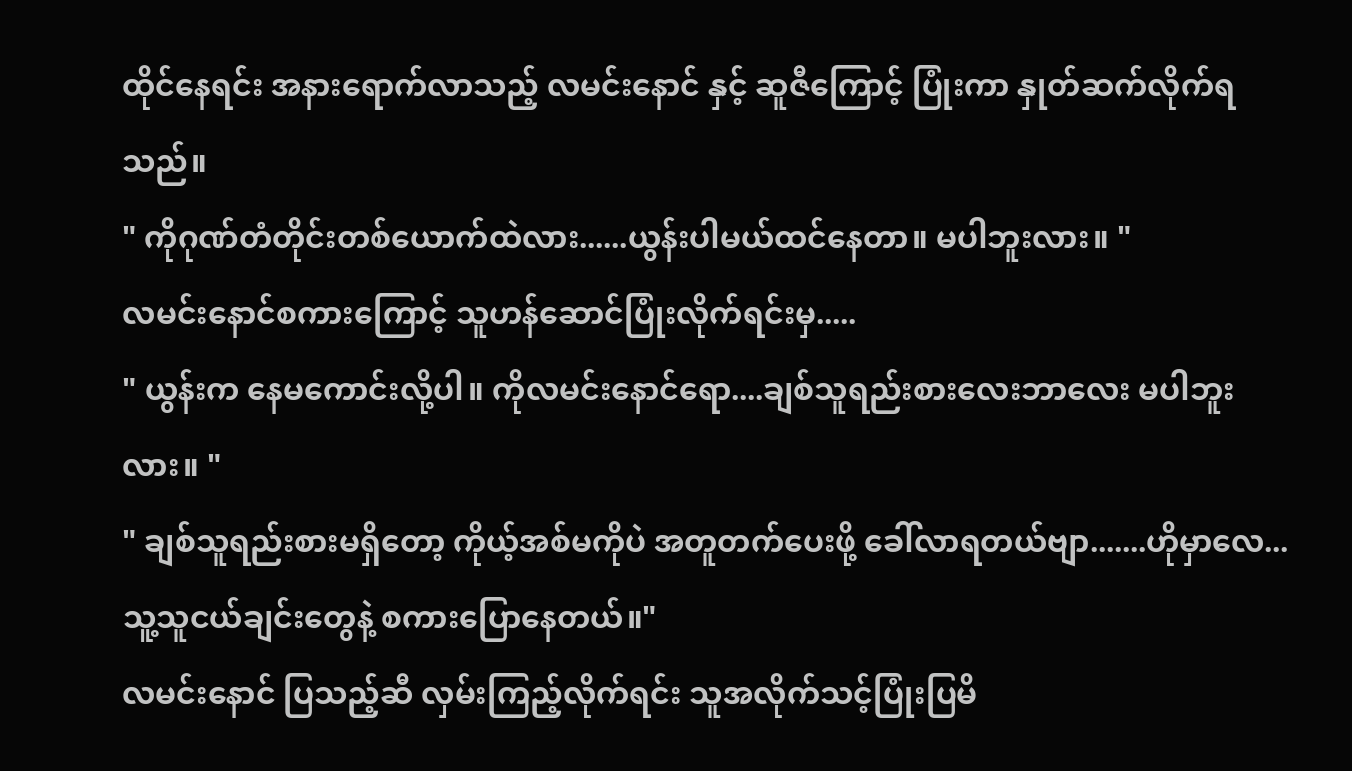ထိုင်နေရင်း အနားရောက်လာသည့် လမင်းနောင် နှင့် ဆူဇီကြောင့် ပြုံးကာ နှုတ်ဆက်လိုက်ရသည်။
" ကိုဂုဏ်တံတိုင်းတစ်ယောက်ထဲလား......ယွန်းပါမယ်ထင်နေတာ။ မပါဘူးလား။ "
လမင်းနောင်စကားကြောင့် သူဟန်ဆောင်ပြုံးလိုက်ရင်းမှ.....
" ယွန်းက နေမကောင်းလို့ပါ။ ကိုလမင်းနောင်ရော....ချစ်သူရည်းစားလေးဘာလေး မပါဘူးလား။ "
" ချစ်သူရည်းစားမရှိတော့ ကိုယ့်အစ်မကိုပဲ အတူတက်ပေးဖို့ ခေါ်လာရတယ်ဗျာ.......ဟိုမှာလေ...သူ့သူငယ်ချင်းတွေနဲ့ စကားပြောနေတယ်။"
လမင်းနောင် ပြသည့်ဆီ လှမ်းကြည့်လိုက်ရင်း သူအလိုက်သင့်ပြုံးပြမိ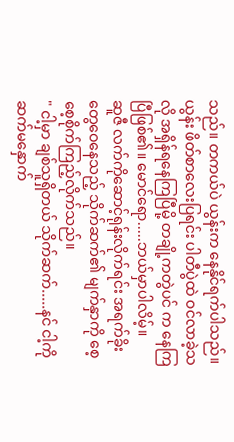သည်။ တကယ်ပဲ ယွန်းက နေနိုင်ရက်ပါသည်။
ယွန်း ဖိတ်စာလေးပြရင်း ပါတီပွဲထဲ ဝင်လာခဲ့သလို အရှိန်ရနေကြပြီမို့ တချို့ကတွဲပင် က နေကြပြီဖြစ်၏။ မောင်ရော.....ဘယ်မှာပါလိမ့်။
ဆူဇီ လက်ကိုဆောင့်ရုန်းလိုက်ရင်း အရက်ခိုးတွေဝေနေသည့် သိုက်ဆက်၏ မျက်နှာကို စေ့စေ့စိုက်ကြည့်လိုက်သည်။
" ငါ့မှာ ချစ်သူရှိတယ် သိုက်ဆက်.....နင် ငါ့ကိုဆက်မနှောက်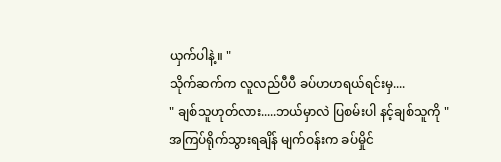ယှက်ပါနဲ့။ "
သိုက်ဆက်က လူလည်ပီပီ ခပ်ဟဟရယ်ရင်းမှ....
" ချစ်သူဟုတ်လား.....ဘယ်မှာလဲ ပြစမ်းပါ နင့်ချစ်သူကို "
အကြပ်ရိုက်သွားရချိန် မျက်ဝန်းက ခပ်မှိုင်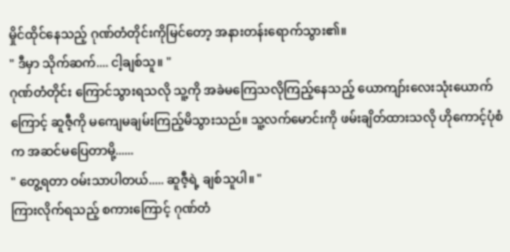မှိုင်ထိုင်နေသည့် ဂုဏ်တံတိုင်းကိုမြင်တော့ အနားတန်းရောက်သွား၏။
" ဒီမှာ သိုက်ဆက်.... ငါ့ချစ်သူ။ "
ဂုဏ်တံတိုင်း ကြောင်သွားရသလို သူ့ကို အခဲမကြေသလိုကြည့်နေသည့် ယောကျာ်းလေးသုံးယောက်ကြောင့် ဆူဇီ့ကို မကျေမချမ်းကြည့်မိသွားသည်။ သူ့လက်မောင်းကို ဖမ်းချိတ်ထားသလို ဟိုကောင့်ပုံစံက အဆင်မပြေတာမို့......
" တွေ့ရတာ ဝမ်းသာပါတယ်..... ဆူဇီ့ရဲ့ ချစ်သူပါ။ "
ကြားလိုက်ရသည့် စကားကြောင့် ဂုဏ်တံ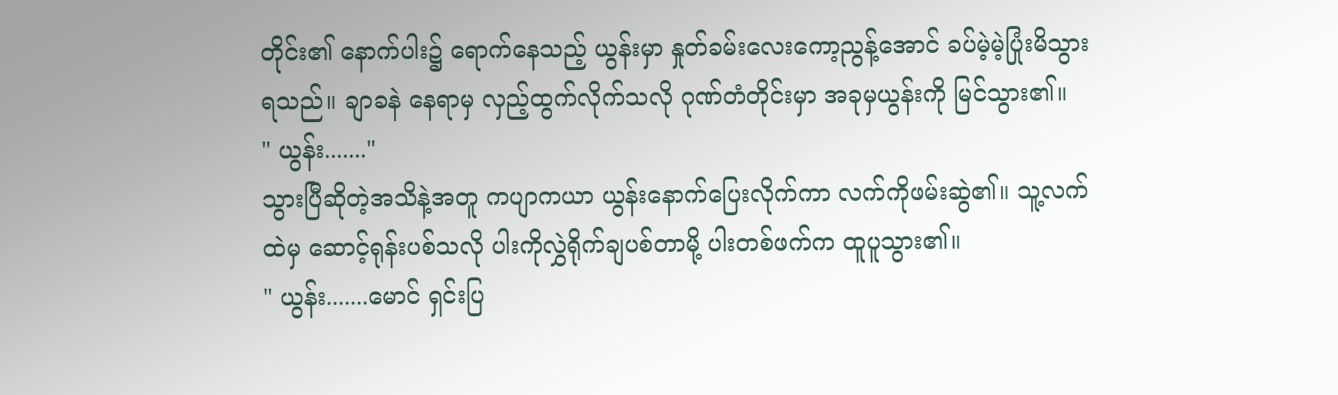တိုင်း၏ နောက်ပါး၌ ရောက်နေသည့် ယွန်းမှာ နှုတ်ခမ်းလေးကော့ညွန့်အောင် ခပ်မဲ့မဲ့ပြုံးမိသွားရသည်။ ချာခနဲ နေရာမှ လှည့်ထွက်လိုက်သလို ဂုဏ်တံတိုင်းမှာ အခုမှယွန်းကို မြင်သွား၏။
" ယွန်း......."
သွားပြီဆိုတဲ့အသိနဲ့အတူ ကပျာကယာ ယွန်းနောက်ပြေးလိုက်ကာ လက်ကိုဖမ်းဆွဲ၏။ သူ့လက်ထဲမှ ဆောင့်ရုန်းပစ်သလို ပါးကိုလွှဲရိုက်ချပစ်တာမို့ ပါးတစ်ဖက်က ထူပူသွား၏။
" ယွန်း.......မောင် ရှင်းပြ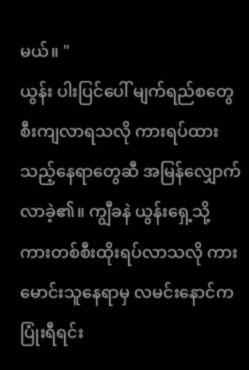မယ်။ "
ယွန်း ပါးပြင်ပေါ် မျက်ရည်စတွေစီးကျလာရသလို ကားရပ်ထားသည့်နေရာတွေဆီ အမြန်လျှောက်လာခဲ့၏။ ကျွီခနဲ ယွန်းရှေ့သို့ ကားတစ်စီးထိုးရပ်လာသလို ကားမောင်းသူနေရာမှ လမင်းနောင်က ပြုံးရီရင်း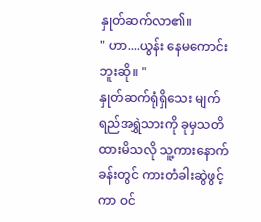နှုတ်ဆက်လာ၏။
" ဟာ....ယွန်း နေမကောင်းဘူးဆို။ "
နှုတ်ဆက်ရုံရှိသေး မျက်ရည်အရွှဲသားကို ခုမှသတိထားမိသလို သူ့ကားနောက်ခန်းတွင် ကားတံခါးဆွဲဖွင့်ကာ ဝင်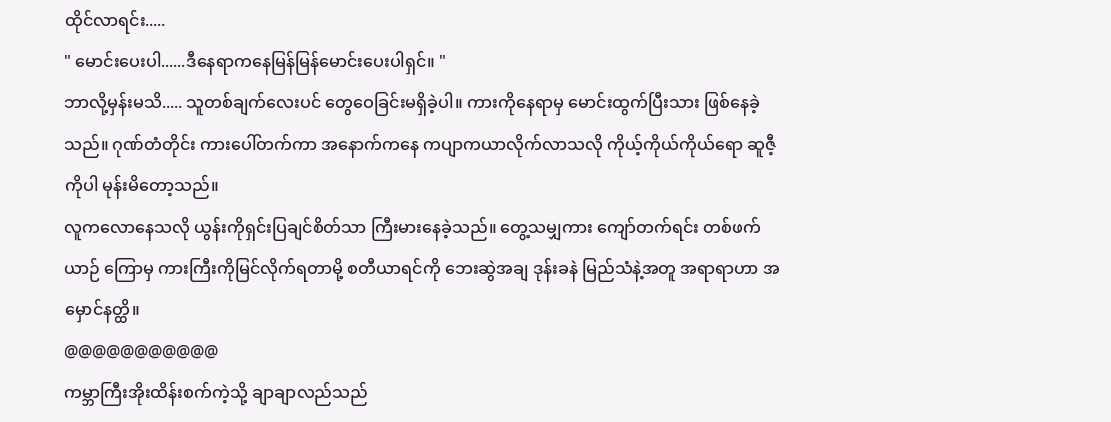ထိုင်လာရင်း.....
" မောင်းပေးပါ......ဒီနေရာကနေမြန်မြန်မောင်းပေးပါရှင်။ "
ဘာလို့မှန်းမသိ..... သူတစ်ချက်လေးပင် တွေဝေခြင်းမရှိခဲ့ပါ။ ကားကိုနေရာမှ မောင်းထွက်ပြီးသား ဖြစ်နေခဲ့သည်။ ဂုဏ်တံတိုင်း ကားပေါ်တက်ကာ အနောက်ကနေ ကပျာကယာလိုက်လာသလို ကိုယ့်ကိုယ်ကိုယ်ရော ဆူဇီ့ကိုပါ မုန်းမိတော့သည်။
လူကလောနေသလို ယွန်းကိုရှင်းပြချင်စိတ်သာ ကြီးမားနေခဲ့သည်။ တွေ့သမျှကား ကျော်တက်ရင်း တစ်ဖက်ယာဉ် ကြောမှ ကားကြီးကိုမြင်လိုက်ရတာမို့ စတီယာရင်ကို ဘေးဆွဲအချ ဒုန်းခနဲ မြည်သံနဲ့အတူ အရာရာဟာ အမှောင်နတ္ထိ။
@@@@@@@@@@@
ကမ္ဘာကြီးအိုးထိန်းစက်ကဲ့သို့ ချာချာလည်သည်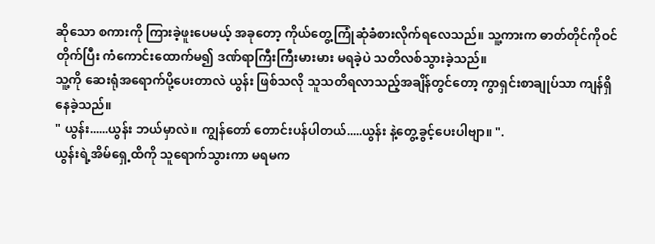ဆိုသော စကားကို ကြားခဲ့ဖူးပေမယ့် အခုတော့ ကိုယ်တွေ့ကြုံဆုံခံစားလိုက်ရလေသည်။ သူ့ကားက ဓာတ်တိုင်ကိုဝင်တိုက်ပြီး ကံကောင်းထောက်မ၍ ဒဏ်ရာကြီးကြီးမားမား မရခဲ့ပဲ သတိလစ်သွားခဲ့သည်။
သူ့ကို ဆေးရုံအရောက်ပို့ပေးတာလဲ ယွန်း ဖြစ်သလို သူသတိရလာသည့်အချိန်တွင်တော့ ကွာရှင်းစာချုပ်သာ ကျန်ရှိနေခဲ့သည်။
" ယွန်း......ယွန်း ဘယ်မှာလဲ။ ကျွန်တော် တောင်းပန်ပါတယ်.....ယွန်း နဲ့တွေ့ခွင့်ပေးပါဗျာ။ ".
ယွန်းရဲ့အိမ်ရှေ့ထိကို သူရောက်သွားကာ မရမက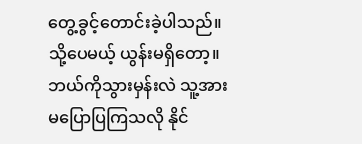တွေ့ခွင့်တောင်းခဲ့ပါသည်။ သို့ပေမယ့် ယွန်းမရှိတော့။ ဘယ်ကိုသွားမှန်းလဲ သူ့အားမပြောပြကြသလို နိုင်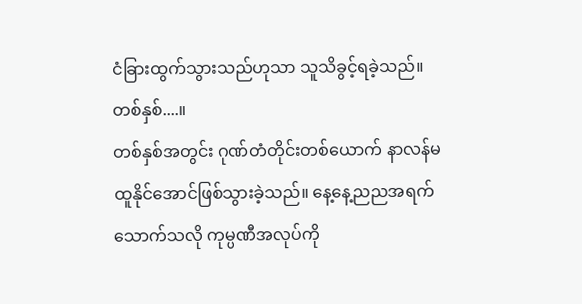ငံခြားထွက်သွားသည်ဟုသာ သူသိခွင့်ရခဲ့သည်။
တစ်နှစ်....။
တစ်နှစ်အတွင်း ဂုဏ်တံတိုင်းတစ်ယောက် နာလန်မထူနိုင်အောင်ဖြစ်သွားခဲ့သည်။ နေ့နေ့ညညအရက်သောက်သလို ကုမ္ပဏီအလုပ်ကို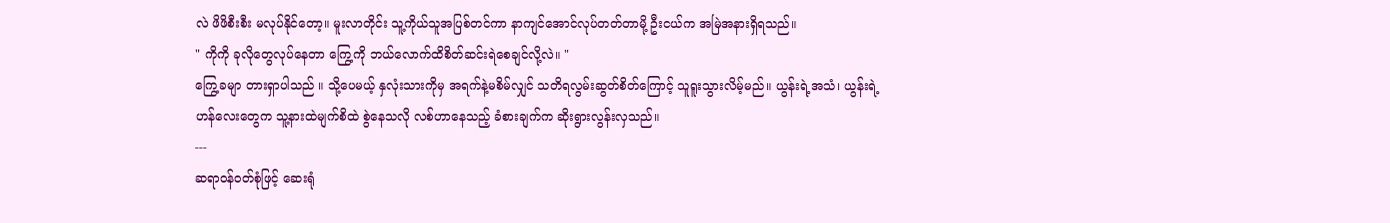လဲ ဖိဖိစီးစီး မလုပ်နိုင်တော့။ မူးလာတိုင်း သူ့ကိုယ်သူအပြစ်တင်ကာ နာကျင်အောင်လုပ်တတ်တာမို့ ဦးငယ်က အမြဲအနားရှိရသည်။
" ကိုကို ခုလိုတွေလုပ်နေတာ ကြွေ့ကို ဘယ်လောက်ထိစိတ်ဆင်းရဲစေချင်လို့လဲ။ "
ကြွေ့ခမျာ တားရှာပါသည် ။ သို့ပေမယ့် နှလုံးသားကိုမှ အရက်နဲ့မစိမ်လျှင် သတိရလွမ်းဆွတ်စိတ်ကြောင့် သူရူးသွားလိမ့်မည်။ ယွန်းရဲ့အသံ၊ ယွန်းရဲ့ဟန်လေးတွေက သူ့နားထဲမျက်စိထဲ စွဲနေသလို လစ်ဟာနေသည့် ခံစားချက်က ဆိုးရွားလွန်းလှသည်။
---
ဆရာဝန်ဝတ်စုံဖြင့် ဆေးရုံ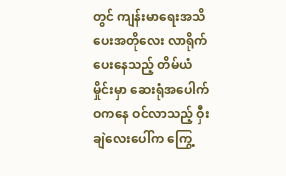တွင် ကျန်းမာရေးအသိပေးအတိုလေး လာရိုက်ပေးနေသည့် တိမ်ယံမှိုင်းမှာ ဆေးရုံအပေါက်ဝကနေ ဝင်လာသည့် ဝှီးချဲလေးပေါ်က ကြွေ့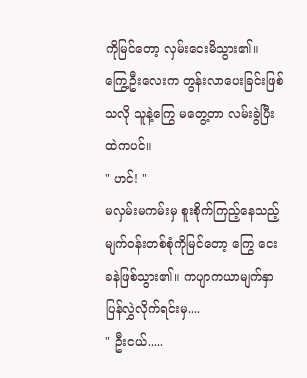ကိုမြင်တော့ လှမ်းငေးမိသွား၏။ ကြွေ့ဦးလေးက တွန်းလာပေးခြင်းဖြစ်သလို သူနဲ့ကြွေ မတွေ့တာ လမ်းခွဲပြီးထဲကပင်။
" ဟင်! "
မလှမ်းမကမ်းမှ စူးစိုက်ကြည့်နေသည့် မျက်ဝန်းတစ်စုံကိုမြင်တော့ ကြွေ ငေးခနဲဖြစ်သွား၏။ ကပျာကယာမျက်နှာပြန်လွှဲလိုက်ရင်းမှ....
" ဦးငယ်.....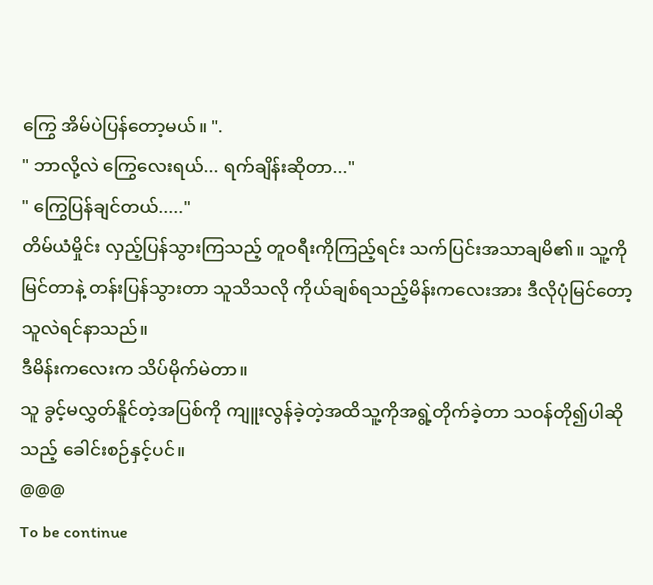ကြွေ အိမ်ပဲပြန်တော့မယ်။ ".
" ဘာလို့လဲ ကြွေလေးရယ်... ရက်ချိန်းဆိုတာ..."
" ကြွေပြန်ချင်တယ်....."
တိမ်ယံမှိုင်း လှည့်ပြန်သွားကြသည့် တူဝရီးကိုကြည့်ရင်း သက်ပြင်းအသာချမိ၏။ သူ့ကိုမြင်တာနဲ့ တန်းပြန်သွားတာ သူသိသလို ကိုယ်ချစ်ရသည့်မိန်းကလေးအား ဒီလိုပုံမြင်တော့ သူလဲရင်နာသည်။
ဒီမိန်းကလေးက သိပ်မိုက်မဲတာ။
သူ ခွင့်မလွှတ်နိူင်တဲ့အပြစ်ကို ကျူးလွန်ခဲ့တဲ့အထိသူ့ကိုအရွဲ့တိုက်ခဲ့တာ သဝန်တို၍ပါဆိုသည့် ခေါင်းစဉ်နှင့်ပင်။
@@@
To be continue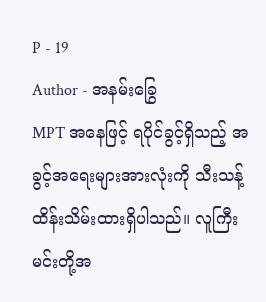P - 19
Author - အနမ်းခြွေ
MPT အနေဖြင့် ရပိုင်ခွင့်ရှိသည့် အခွင့်အရေးများအားလုံးကို သီးသန့်ထိန်းသိမ်းထားရှိပါသည်။ လူကြီးမင်းတို့အ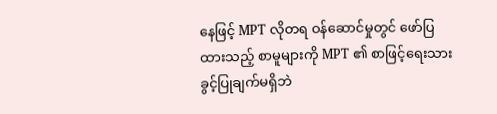နေဖြင့် MPT လိုတရ ဝန်ဆောင်မှုတွင် ဖော်ပြထားသည့် စာမူများကို MPT ၏ စာဖြင့်ရေးသားခွင့်ပြုချက်မရှိဘဲ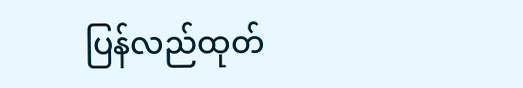ပြန်လည်ထုတ်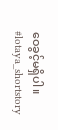ဝေခွင့်မရှိပါ။
#lotaya_shortstory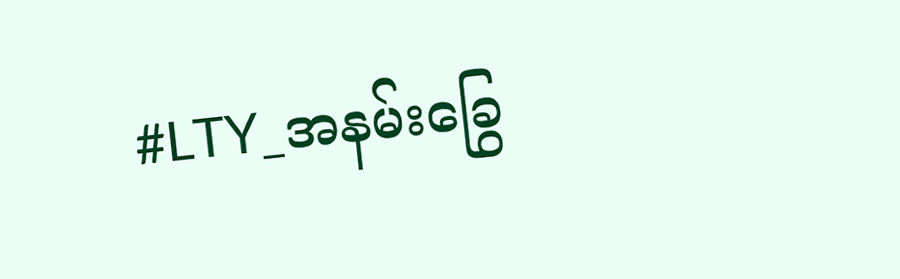#LTY_အနမ်းခြွေ